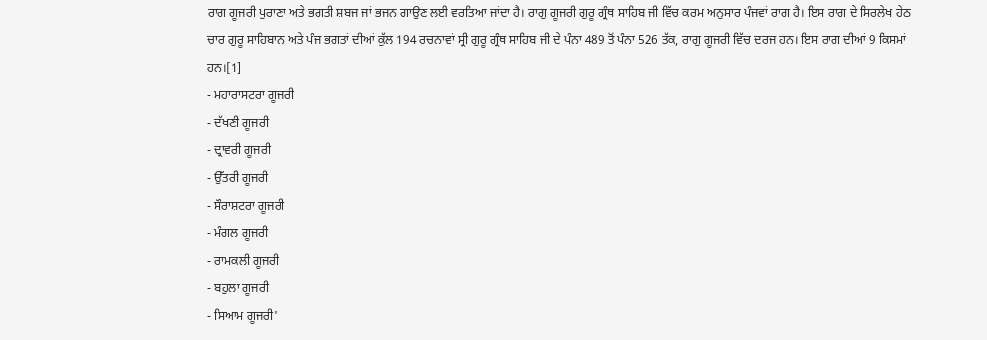ਰਾਗ ਗੂਜਰੀ ਪੁਰਾਣਾ ਅਤੇ ਭਗਤੀ ਸ਼ਬਜ ਜਾਂ ਭਜਨ ਗਾਉਣ ਲਈ ਵਰਤਿਆ ਜਾਂਦਾ ਹੈ। ਰਾਗੁ ਗੂਜਰੀ ਗੁਰੂ ਗ੍ਰੰਥ ਸਾਹਿਬ ਜੀ ਵਿੱਚ ਕਰਮ ਅਨੁਸਾਰ ਪੰਜਵਾਂ ਰਾਗ ਹੈ। ਇਸ ਰਾਗ ਦੇ ਸਿਰਲੇਖ ਹੇਠ ਚਾਰ ਗੁਰੂ ਸਾਹਿਬਾਨ ਅਤੇ ਪੰਜ ਭਗਤਾਂ ਦੀਆਂ ਕੁੱਲ 194 ਰਚਨਾਵਾਂ ਸ੍ਰੀ ਗੁਰੂ ਗ੍ਰੰਥ ਸਾਹਿਬ ਜੀ ਦੇ ਪੰਨਾ 489 ਤੋਂ ਪੰਨਾ 526 ਤੱਕ, ਰਾਗੁ ਗੂਜਰੀ ਵਿੱਚ ਦਰਜ ਹਨ। ਇਸ ਰਾਗ ਦੀਆਂ 9 ਕਿਸਮਾਂ ਹਨ।[1]
- ਮਹਾਰਾਸਟਰਾ ਗੂਜਰੀ
- ਦੱਖਣੀ ਗੂਜਰੀ
- ਦ੍ਰਾਵਰੀ ਗੂਜਰੀ
- ਉੱਤਰੀ ਗੂਜਰੀ
- ਸੌਰਾਸ਼ਟਰਾ ਗੂਜਰੀ
- ਮੰਗਲ ਗੂਜਰੀ
- ਰਾਮਕਲੀ ਗੂਜਰੀ
- ਬਹੁਲਾ ਗੂਜਰੀ
- ਸਿਆਮ ਗੂਜਰੀ'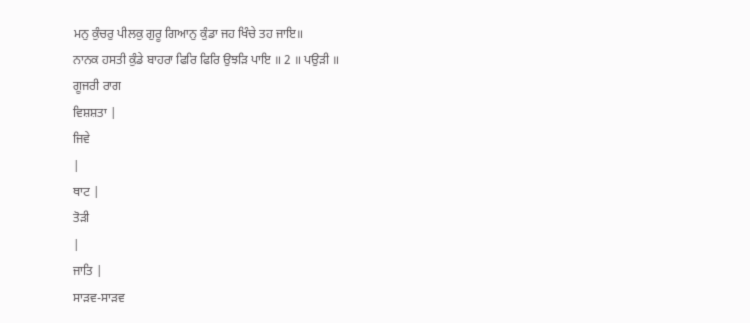ਮਨੁ ਕੁੰਚਰੁ ਪੀਲਕੁ ਗੁਰੂ ਗਿਆਨੁ ਕੁੰਡਾ ਜਹ ਖਿੰਚੇ ਤਹ ਜਾਇ॥
ਨਾਨਕ ਹਸਤੀ ਕੁੰਡੇ ਬਾਹਰਾ ਫਿਰਿ ਫਿਰਿ ਉਝੜਿ ਪਾਇ ॥ 2 ॥ ਪਉੜੀ ॥
ਗੂਜਰੀ ਰਾਗ
ਵਿਸ਼ਸ਼ਤਾ |
ਜਿਵੇ
|
ਥਾਟ |
ਤੋੜੀ
|
ਜਾਤਿ |
ਸਾੜਵ-ਸਾੜਵ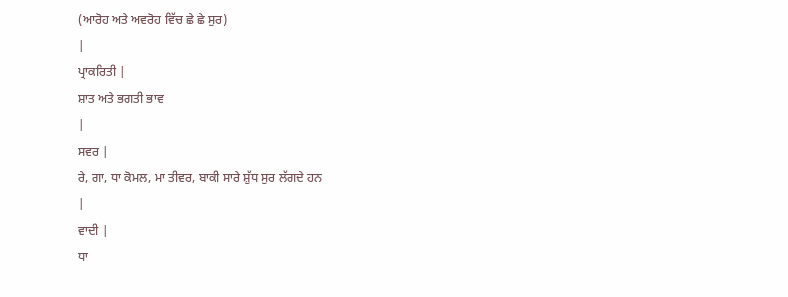(ਆਰੋਹ ਅਤੇ ਅਵਰੋਹ ਵਿੱਚ ਛੇ ਛੇ ਸੁਰ)
|
ਪ੍ਰਾਕਰਿਤੀ |
ਸ਼ਾਤ ਅਤੇ ਭਗਤੀ ਭਾਵ
|
ਸਵਰ |
ਰੇ, ਗਾ, ਧਾ ਕੋਮਲ, ਮਾ ਤੀਵਰ, ਬਾਕੀ ਸਾਰੇ ਸ਼ੁੱਧ ਸੁਰ ਲੱਗਦੇ ਹਨ
|
ਵਾਦੀ |
ਧਾ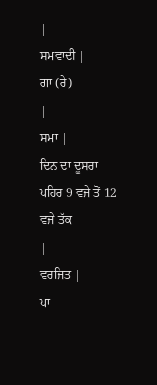|
ਸਮਵਾਦੀ |
ਗਾ (ਰੇ)
|
ਸਮਾ |
ਦਿਨ ਦਾ ਦੂਸਰਾ ਪਹਿਰ 9 ਵਜੇ ਤੋਂ 12 ਵਜੇ ਤੱਕ
|
ਵਰਜਿਤ |
ਪਾ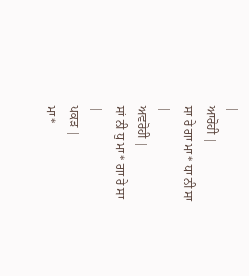|
ਆਰੋਹੀ |
ਸਾ ਰੇ ਗਾ ਮਾ* ਧਾ ਨੀ ਸਾ
|
ਅਵਰੋਹੀ |
ਸਾਂ ਨੀ ਧੁ ਮਾ* ਗਾ ਰੇ ਸਾ
|
ਪਕੜ |
ਮਾ*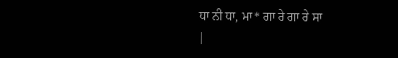ਧਾ ਨੀ ਧਾ, ਮਾ* ਗਾ ਰੇ ਗਾ ਰੇ ਸਾ
|